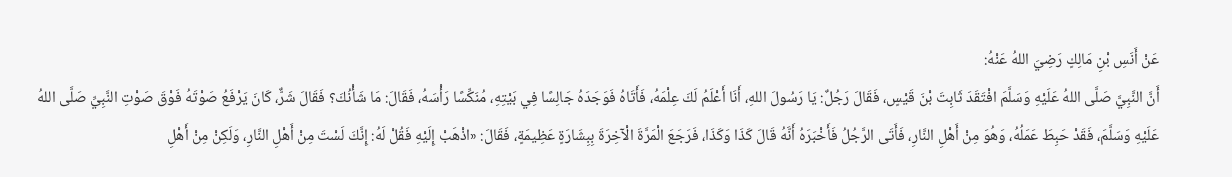عَنْ ‌أَنَسِ بْنِ مَالِكٍ رَضِيَ اللهُ عَنْهُ:
أَنَّ النَّبِيَّ صَلَّى اللهُ عَلَيْهِ وَسَلَّمَ افْتَقَدَ ثَابِتَ بْنَ قَيْسٍ، فَقَالَ رَجُلٌ: يَا رَسُولَ اللهِ، أَنَا أَعْلَمُ لَكَ عِلْمَهُ، فَأَتَاهُ فَوَجَدَهُ جَالِسًا فِي بَيْتِهِ، مُنَكِّسًا رَأْسَهُ، فَقَالَ: مَا شَأْنُكَ؟ فَقَالَ شَرٌّ، كَانَ يَرْفَعُ صَوْتَهُ فَوْقَ صَوْتِ النَّبِيِّ صَلَّى اللهُ عَلَيْهِ وَسَلَّمَ، فَقَدْ حَبِطَ عَمَلُهُ، وَهُوَ مِنْ أَهْلِ النَّارِ، فَأَتَى الرَّجُلُ فَأَخْبَرَهُ أَنَّهُ قَالَ كَذَا وَكَذَا، فَرَجَعَ الْمَرَّةَ الْآخِرَةَ بِبِشَارَةٍ عَظِيمَةٍ، فَقَالَ: «اذْهَبْ إِلَيْهِ فَقُلْ لَهُ: إِنَّكَ لَسْتَ مِنْ أَهْلِ النَّارِ، وَلَكِنْ مِنْ أَهْلِ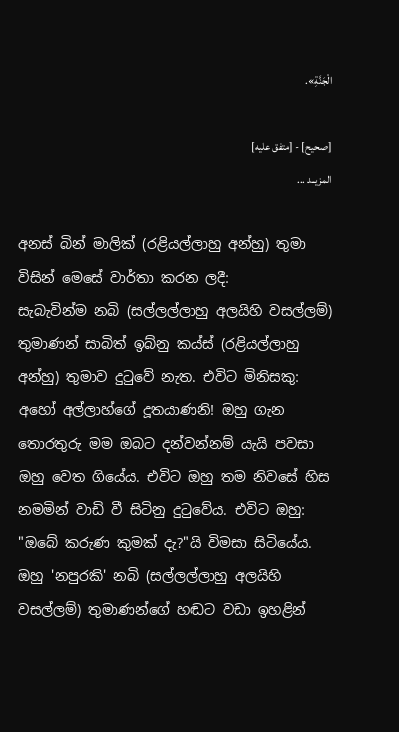الْجَنَّةِ».

[صحيح] - [متفق عليه]
المزيــد ...

අනස් බින් මාලික් (රළියල්ලාහු අන්හු) තුමා විසින් මෙසේ වාර්තා කරන ලදී:
සැබැවින්ම නබි (සල්ලල්ලාහු අලයිහි වසල්ලම්) තුමාණන් සාබිත් ඉබ්නු කය්ස් (රළියල්ලාහු අන්හු) තුමාව දුටුවේ නැත. එවිට මිනිසකු: අහෝ අල්ලාහ්ගේ දූතයාණනි! ඔහු ගැන තොරතුරු මම ඔබට දන්වන්නම් යැයි පවසා ඔහු වෙත ගියේය. එවිට ඔහු තම නිවසේ හිස නමමින් වාඩි වී සිටිනු දුටුවේය. එවිට ඔහු: "ඔබේ කරුණ කුමක් දැ?"යි විමසා සිටියේය. ඔහු 'නපුරකි' නබි (සල්ලල්ලාහු අලයිහි වසල්ලම්) තුමාණන්ගේ හඬට වඩා ඉහළින්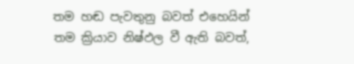තම හඬ පැවතුනු බවත් එහෙයින් තම ක්‍රියාව නිෂ්ඵල වී ඇති බවත්,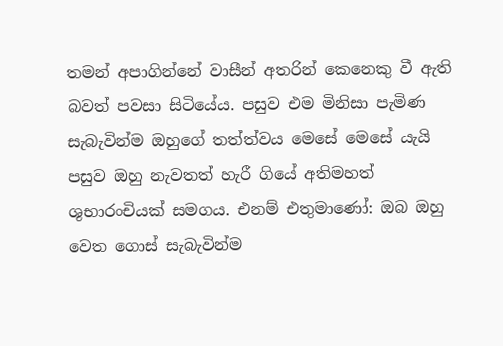තමන් අපාගින්නේ වාසීන් අතරින් කෙනෙකු වී ඇති බවත් පවසා සිටියේය. පසුව එම මිනිසා පැමිණ සැබැවින්ම ඔහුගේ තත්ත්වය මෙසේ මෙසේ යැයි පසුව ඔහු නැවතත් හැරී ගියේ අතිමහත් ශුභාරංචියක් සමගය. එනම් එතුමාණෝ: ඔබ ඔහු වෙත ගොස් සැබැවින්ම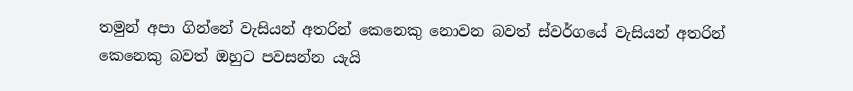තමුන් අපා ගින්නේ වැසියන් අතරින් කෙනෙකු නොවන බවත් ස්වර්ගයේ වැසියන් අතරින් කෙනෙකු බවත් ඔහුට පවසන්න යැයි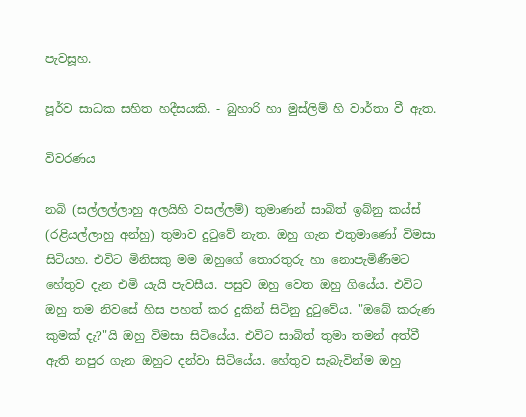පැවසූහ.

පූර්ව සාධක සහිත හදීසයකි. - බුහාරි හා මුස්ලිම් හි වාර්තා වී ඇත.

විවරණය

නබි (සල්ලල්ලාහු අලයිහි වසල්ලම්) තුමාණන් සාබිත් ඉබ්නු කය්ස් (රළියල්ලාහු අන්හු) තුමාව දුටුවේ නැත. ඔහු ගැන එතුමාණෝ විමසා සිටියහ. එවිට මිනිසකු මම ඔහුගේ තොරතුරු හා නොපැමිණීමට හේතුව දැන එමි යැයි පැවසීය. පසුව ඔහු වෙත ඔහු ගියේය. එවිට ඔහු තම නිවසේ හිස පහත් කර දුකින් සිටිනු දුටුවේය. "ඔබේ කරුණ කුමක් දැ?"යි ඔහු විමසා සිටියේය. එවිට සාබිත් තුමා තමන් අත්වී ඇති නපුර ගැන ඔහුට දන්වා සිටියේය. හේතුව සැබැවින්ම ඔහු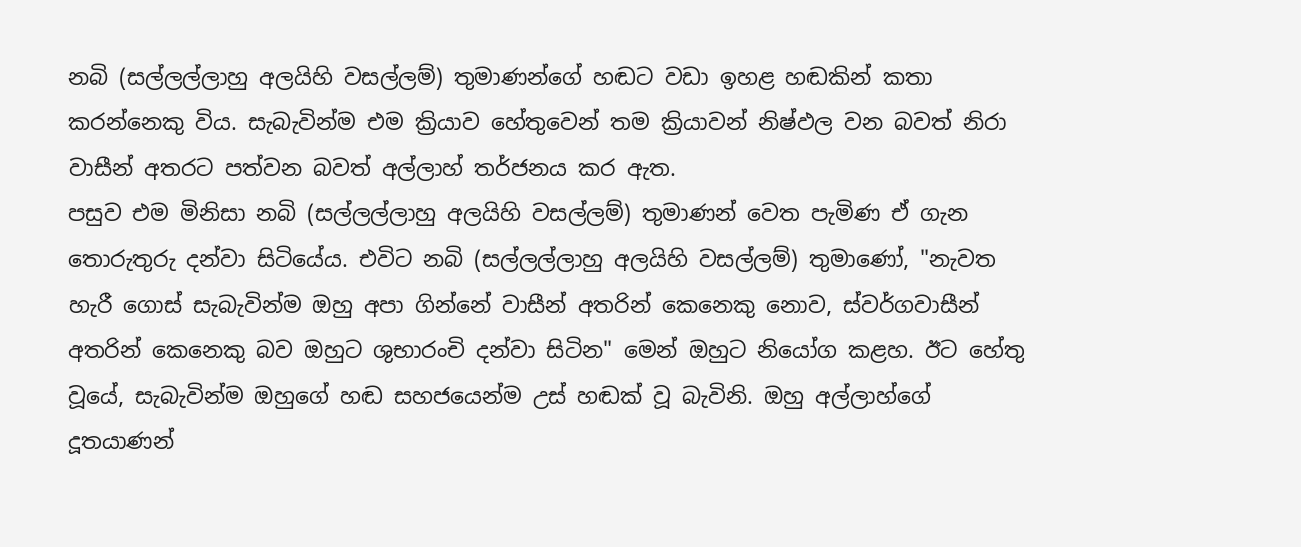නබි (සල්ලල්ලාහු අලයිහි වසල්ලම්) තුමාණන්ගේ හඬට වඩා ඉහළ හඬකින් කතා කරන්නෙකු විය. සැබැවින්ම එම ක්‍රියාව හේතුවෙන් තම ක්‍රියාවන් නිෂ්ඵල වන බවත් නිරා වාසීන් අතරට පත්වන බවත් අල්ලාහ් තර්ජනය කර ඇත.
පසුව එම මිනිසා නබි (සල්ලල්ලාහු අලයිහි වසල්ලම්) තුමාණන් වෙත පැමිණ ඒ ගැන තොරුතුරු දන්වා සිටියේය. එවිට නබි (සල්ලල්ලාහු අලයිහි වසල්ලම්) තුමාණෝ, "නැවත හැරී ගොස් සැබැවින්ම ඔහු අපා ගින්නේ වාසීන් අතරින් කෙනෙකු නොව, ස්වර්ගවාසීන් අතරින් කෙනෙකු බව ඔහුට ශුභාරංචි දන්වා සිටින" මෙන් ඔහුට නියෝග කළහ. ඊට හේතු වූයේ, සැබැවින්ම ඔහුගේ හඬ සහජයෙන්ම උස් හඬක් වූ බැවිනි. ඔහු අල්ලාහ්ගේ දූතයාණන්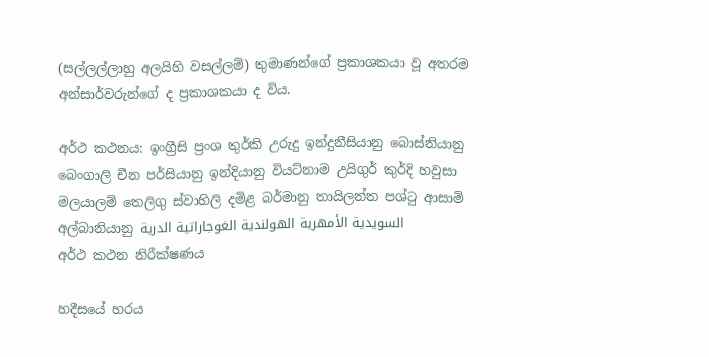(සල්ලල්ලාහු අලයිහි වසල්ලම්) තුමාණන්ගේ ප්‍රකාශකයා වූ අතරම අන්සාර්වරුන්ගේ ද ප්‍රකාශකයා ද විය.

අර්ථ කථනය: ඉංග්‍රීසි ප්‍රංශ තුර්කි උරුදු ඉන්දුනීසියානු බොස්නියානු බෙංගාලි චීන පර්සියානු ඉන්දියානු වියට්නාම උයිගුර් කුර්දි හවුසා මලයාලම් තෙලිගු ස්වාහිලි දමිළ බර්මානු තායිලන්ත පශ්ටු ආසාමි අල්බානියානු السويدية الأمهرية الهولندية الغوجاراتية الدرية
අර්ථ කථන නිරීක්ෂණය

හදීසයේ හරය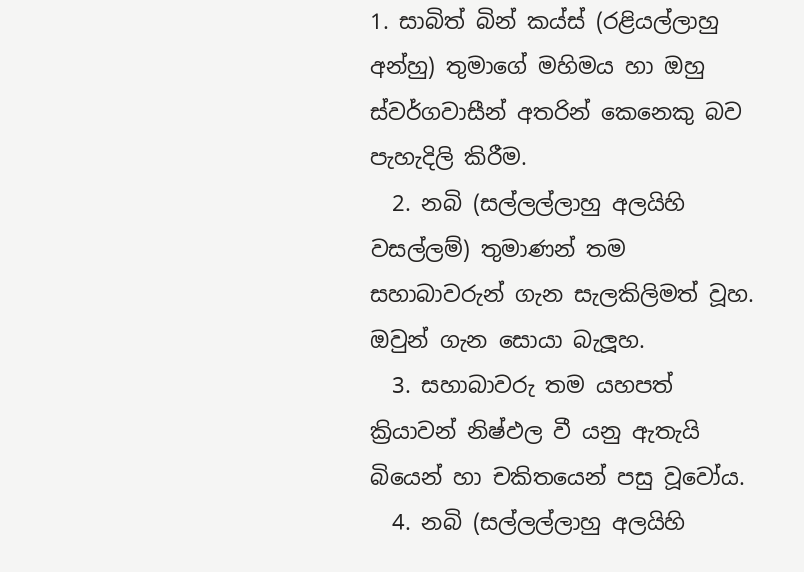1. සාබිත් බින් කය්ස් (රළියල්ලාහු අන්හු) තුමාගේ මහිමය හා ඔහු ස්වර්ගවාසීන් අතරින් කෙනෙකු බව පැහැදිලි කිරීම.
  2. නබි (සල්ලල්ලාහු අලයිහි වසල්ලම්) තුමාණන් තම සහාබාවරුන් ගැන සැලකිලිමත් වූහ. ඔවුන් ගැන සොයා බැලූහ.
  3. සහාබාවරු තම යහපත් ක්‍රියාවන් නිෂ්ඵල වී යනු ඇතැයි බියෙන් හා චකිතයෙන් පසු වූවෝය.
  4. නබි (සල්ලල්ලාහු අලයිහි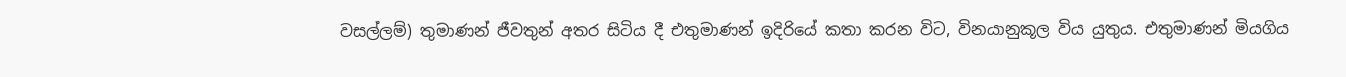වසල්ලම්) තුමාණන් ජීවතුන් අතර සිටිය දී එතුමාණන් ඉදිරියේ කතා කරන විට, විනයානුකූල විය යුතුය. එතුමාණන් මියගිය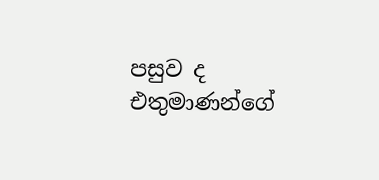පසුව ද එතුමාණන්ගේ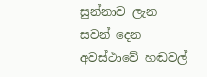සුන්නාව ලැන සවන් දෙන අවස්ථාවේ හඬවල්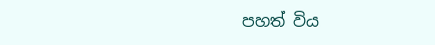පහත් විය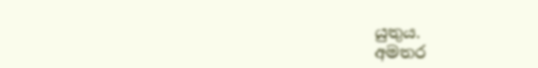යුතුය.
අමතර